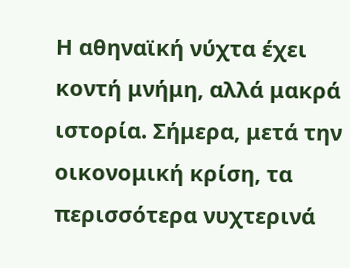Η αθηναϊκή νύχτα έχει κοντή μνήμη, αλλά μακρά ιστορία. Σήμερα, μετά την οικονομική κρίση, τα περισσότερα νυχτερινά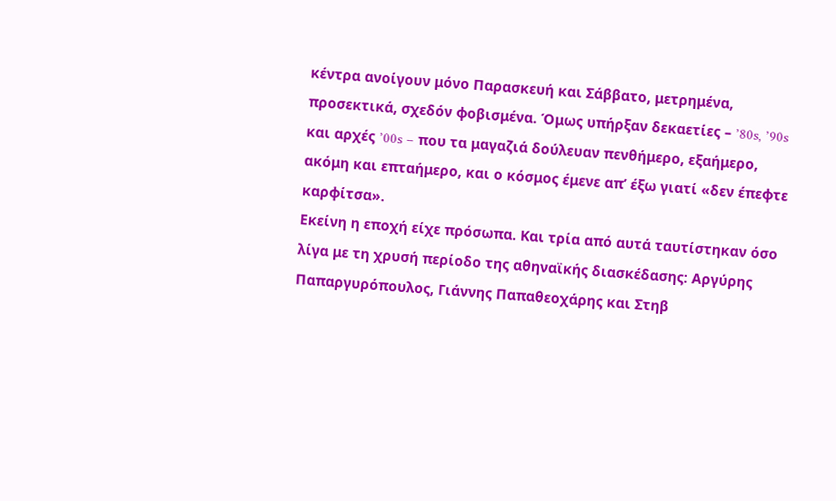κέντρα ανοίγουν μόνο Παρασκευή και Σάββατο, μετρημένα, προσεκτικά, σχεδόν φοβισμένα. Όμως υπήρξαν δεκαετίες – ’80s, ’90s και αρχές ’00s – που τα μαγαζιά δούλευαν πενθήμερο, εξαήμερο, ακόμη και επταήμερο, και ο κόσμος έμενε απ’ έξω γιατί «δεν έπεφτε καρφίτσα».
Εκείνη η εποχή είχε πρόσωπα. Και τρία από αυτά ταυτίστηκαν όσο λίγα με τη χρυσή περίοδο της αθηναϊκής διασκέδασης: Αργύρης Παπαργυρόπουλος, Γιάννης Παπαθεοχάρης και Στηβ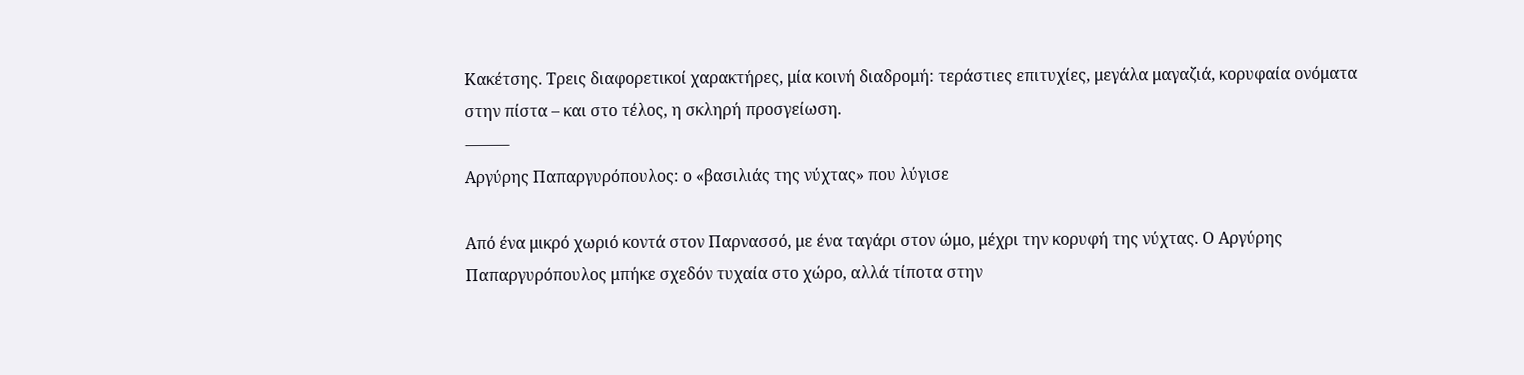Κακέτσης. Τρεις διαφορετικοί χαρακτήρες, μία κοινή διαδρομή: τεράστιες επιτυχίες, μεγάλα μαγαζιά, κορυφαία ονόματα στην πίστα – και στο τέλος, η σκληρή προσγείωση.
⸻
Αργύρης Παπαργυρόπουλος: ο «βασιλιάς της νύχτας» που λύγισε

Από ένα μικρό χωριό κοντά στον Παρνασσό, με ένα ταγάρι στον ώμο, μέχρι την κορυφή της νύχτας. Ο Αργύρης Παπαργυρόπουλος μπήκε σχεδόν τυχαία στο χώρο, αλλά τίποτα στην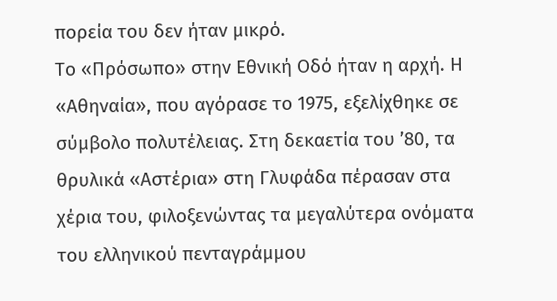πορεία του δεν ήταν μικρό.
Το «Πρόσωπο» στην Εθνική Οδό ήταν η αρχή. Η «Αθηναία», που αγόρασε το 1975, εξελίχθηκε σε σύμβολο πολυτέλειας. Στη δεκαετία του ’80, τα θρυλικά «Αστέρια» στη Γλυφάδα πέρασαν στα χέρια του, φιλοξενώντας τα μεγαλύτερα ονόματα του ελληνικού πενταγράμμου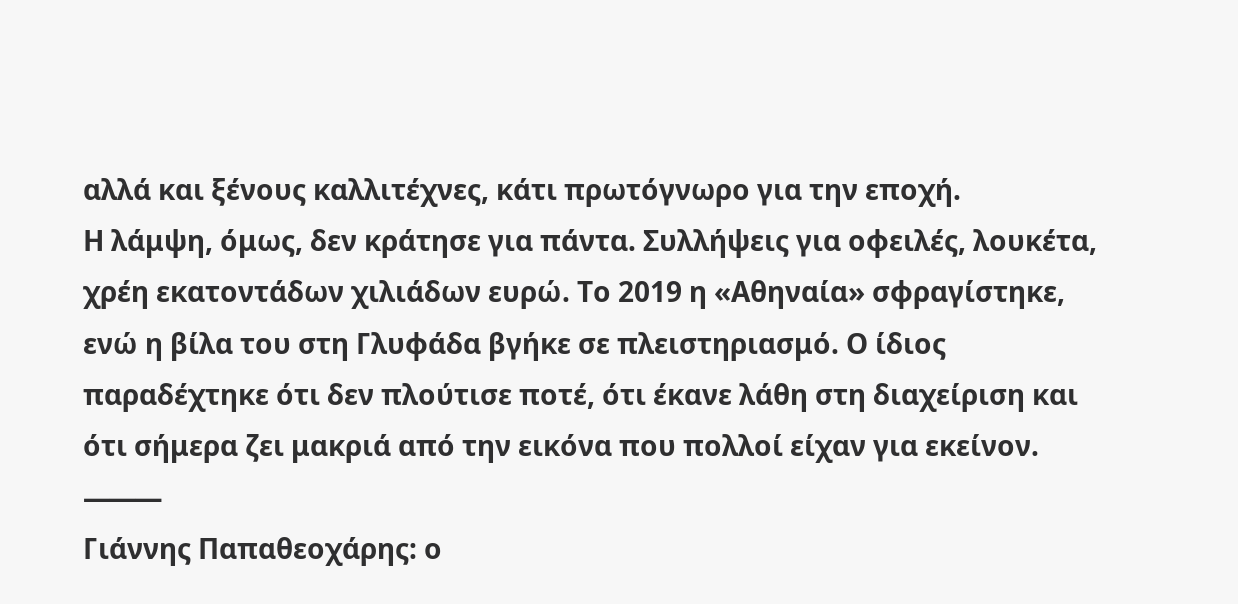αλλά και ξένους καλλιτέχνες, κάτι πρωτόγνωρο για την εποχή.
Η λάμψη, όμως, δεν κράτησε για πάντα. Συλλήψεις για οφειλές, λουκέτα, χρέη εκατοντάδων χιλιάδων ευρώ. Το 2019 η «Αθηναία» σφραγίστηκε, ενώ η βίλα του στη Γλυφάδα βγήκε σε πλειστηριασμό. Ο ίδιος παραδέχτηκε ότι δεν πλούτισε ποτέ, ότι έκανε λάθη στη διαχείριση και ότι σήμερα ζει μακριά από την εικόνα που πολλοί είχαν για εκείνον.
⸻
Γιάννης Παπαθεοχάρης: ο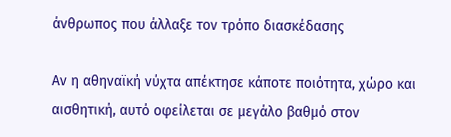άνθρωπος που άλλαξε τον τρόπο διασκέδασης

Αν η αθηναϊκή νύχτα απέκτησε κάποτε ποιότητα, χώρο και αισθητική, αυτό οφείλεται σε μεγάλο βαθμό στον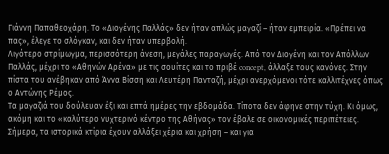Γιάννη Παπαθεοχάρη. Το «Διογένης Παλλάς» δεν ήταν απλώς μαγαζί – ήταν εμπειρία. «Πρέπει να πας», έλεγε το σλόγκαν, και δεν ήταν υπερβολή.
Λιγότερο στρίμωγμα, περισσότερη άνεση, μεγάλες παραγωγές. Από τον Διογένη και τον Απόλλων Παλλάς, μέχρι το «Αθηνών Αρένα» με τις σουίτες και το πριβέ concept, άλλαξε τους κανόνες. Στην πίστα του ανέβηκαν από Άννα Βίσση και Λευτέρη Πανταζή, μέχρι ανερχόμενοι τότε καλλιτέχνες όπως ο Αντώνης Ρέμος.
Τα μαγαζιά του δούλευαν έξι και επτά ημέρες την εβδομάδα. Τίποτα δεν άφηνε στην τύχη. Κι όμως, ακόμη και το «καλύτερο νυχτερινό κέντρο της Αθήνας» τον έβαλε σε οικονομικές περιπέτειες. Σήμερα, τα ιστορικά κτίρια έχουν αλλάξει χέρια και χρήση – και για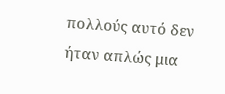πολλούς αυτό δεν ήταν απλώς μια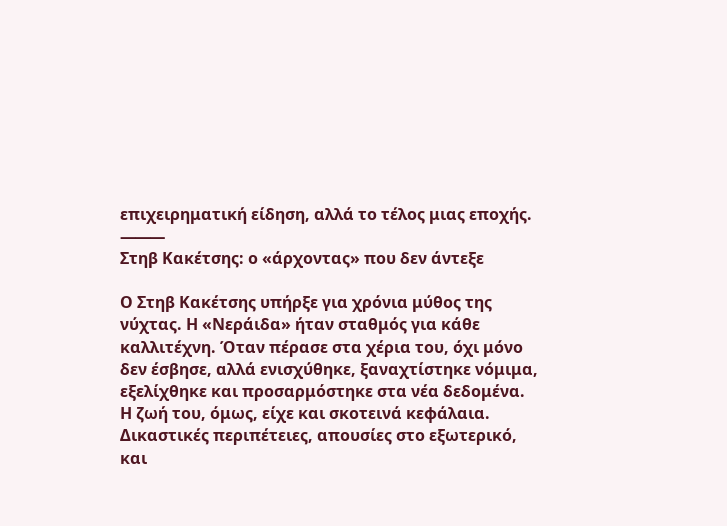επιχειρηματική είδηση, αλλά το τέλος μιας εποχής.
⸻
Στηβ Κακέτσης: ο «άρχοντας» που δεν άντεξε

Ο Στηβ Κακέτσης υπήρξε για χρόνια μύθος της νύχτας. Η «Νεράιδα» ήταν σταθμός για κάθε καλλιτέχνη. Όταν πέρασε στα χέρια του, όχι μόνο δεν έσβησε, αλλά ενισχύθηκε, ξαναχτίστηκε νόμιμα, εξελίχθηκε και προσαρμόστηκε στα νέα δεδομένα.
Η ζωή του, όμως, είχε και σκοτεινά κεφάλαια. Δικαστικές περιπέτειες, απουσίες στο εξωτερικό, και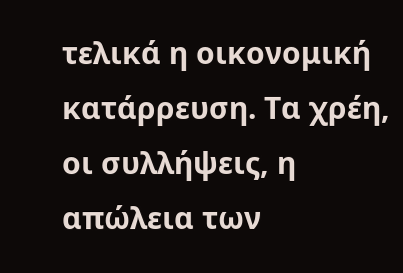τελικά η οικονομική κατάρρευση. Τα χρέη, οι συλλήψεις, η απώλεια των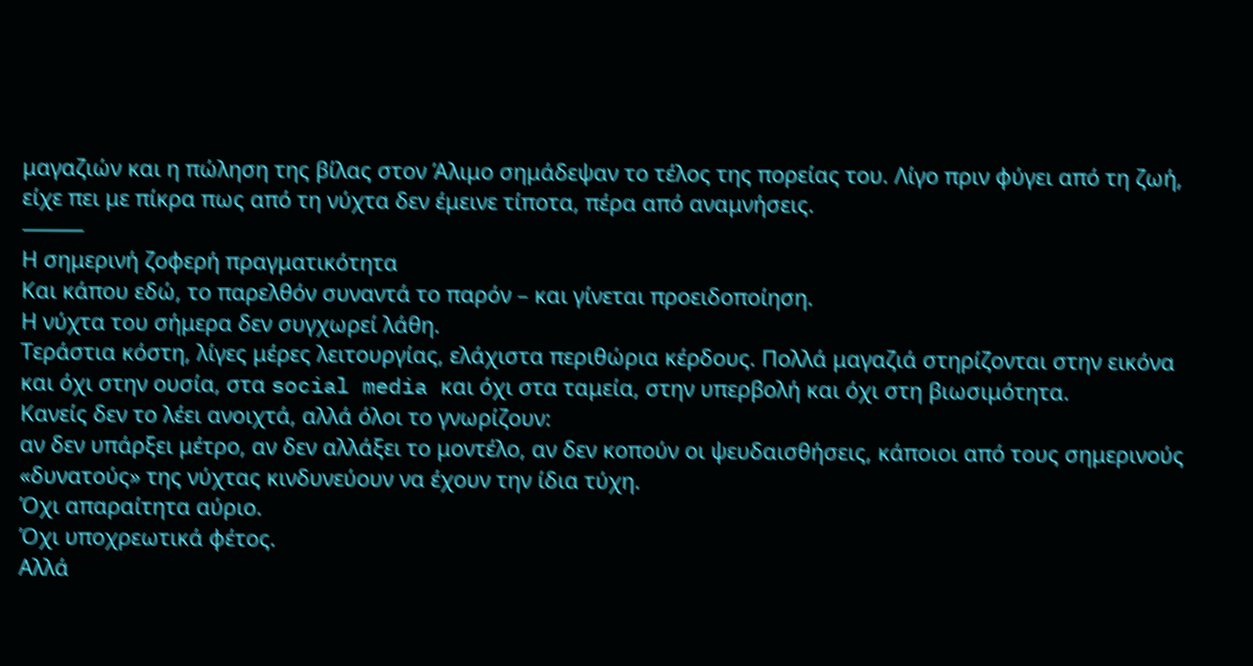μαγαζιών και η πώληση της βίλας στον Άλιμο σημάδεψαν το τέλος της πορείας του. Λίγο πριν φύγει από τη ζωή, είχε πει με πίκρα πως από τη νύχτα δεν έμεινε τίποτα, πέρα από αναμνήσεις.
⸻
Η σημερινή ζοφερή πραγματικότητα
Και κάπου εδώ, το παρελθόν συναντά το παρόν – και γίνεται προειδοποίηση.
Η νύχτα του σήμερα δεν συγχωρεί λάθη.
Τεράστια κόστη, λίγες μέρες λειτουργίας, ελάχιστα περιθώρια κέρδους. Πολλά μαγαζιά στηρίζονται στην εικόνα και όχι στην ουσία, στα social media και όχι στα ταμεία, στην υπερβολή και όχι στη βιωσιμότητα.
Κανείς δεν το λέει ανοιχτά, αλλά όλοι το γνωρίζουν:
αν δεν υπάρξει μέτρο, αν δεν αλλάξει το μοντέλο, αν δεν κοπούν οι ψευδαισθήσεις, κάποιοι από τους σημερινούς «δυνατούς» της νύχτας κινδυνεύουν να έχουν την ίδια τύχη.
Όχι απαραίτητα αύριο.
Όχι υποχρεωτικά φέτος.
Αλλά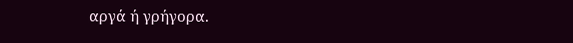αργά ή γρήγορα.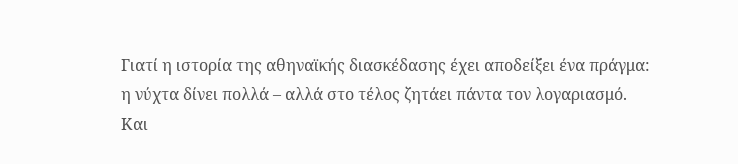Γιατί η ιστορία της αθηναϊκής διασκέδασης έχει αποδείξει ένα πράγμα:
η νύχτα δίνει πολλά – αλλά στο τέλος ζητάει πάντα τον λογαριασμό.
Και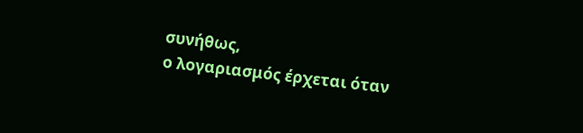συνήθως,
ο λογαριασμός έρχεται όταν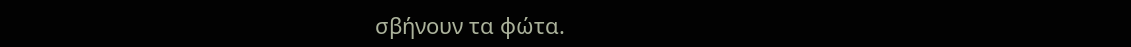σβήνουν τα φώτα.